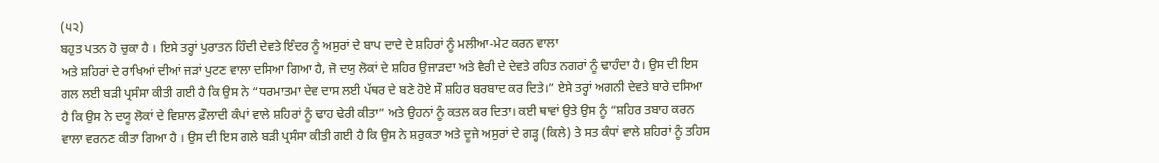(੫੨)
ਬਹੁਤ ਪਤਨ ਹੋ ਚੁਕਾ ਹੈ । ਇਸੇ ਤਰ੍ਹਾਂ ਪੁਰਾਤਨ ਹਿੰਦੀ ਦੇਵਤੇ ਇੰਦਰ ਨੂੰ ਅਸੁਰਾਂ ਦੇ ਬਾਪ ਦਾਦੇ ਦੇ ਸ਼ਹਿਰਾਂ ਨੂੰ ਮਲੀਆ-ਮੇਟ ਕਰਨ ਵਾਲਾ
ਅਤੇ ਸ਼ਹਿਰਾਂ ਦੇ ਰਾਖਿਆਂ ਦੀਆਂ ਜੜਾਂ ਪੁਟਣ ਵਾਲਾ ਦਸਿਆ ਗਿਆ ਹੈ, ਜੋ ਦਯੁ ਲੋਕਾਂ ਦੇ ਸ਼ਹਿਰ ਉਜਾੜਦਾ ਅਤੇ ਵੈਰੀ ਦੇ ਦੇਵਤੇ ਰਹਿਤ ਨਗਰਾਂ ਨੂੰ ਢਾਹੰਦਾ ਹੈ। ਉਸ ਦੀ ਇਸ ਗਲ ਲਈ ਬੜੀ ਪ੍ਰਸੰਸਾ ਕੀਤੀ ਗਈ ਹੈ ਕਿ ਉਸ ਨੇ “ਧਰਮਾਤਮਾ ਦੇਵ ਦਾਸ ਲਈ ਪੱਥਰ ਦੇ ਬਣੇ ਹੋਏ ਸੌ ਸ਼ਹਿਰ ਬਰਬਾਦ ਕਰ ਦਿਤੇ।” ਏਸੇ ਤਰ੍ਹਾਂ ਅਗਨੀ ਦੇਵਤੇ ਬਾਰੇ ਦਸਿਆ ਹੈ ਕਿ ਉਸ ਨੇ ਦਯੂ ਲੋਕਾਂ ਦੇ ਵਿਸ਼ਾਲ ਫ਼ੌਲਾਦੀ ਕੰਪਾਂ ਵਾਲੇ ਸ਼ਹਿਰਾਂ ਨੂੰ ਢਾਹ ਢੇਰੀ ਕੀਤਾ” ਅਤੇ ਉਹਨਾਂ ਨੂੰ ਕਤਲ ਕਰ ਦਿਤਾ। ਕਈ ਥਾਵਾਂ ਉਤੇ ਉਸ ਨੂੰ “ਸ਼ਹਿਰ ਤਬਾਹ ਕਰਨ ਵਾਲਾ ਵਰਨਣ ਕੀਤਾ ਗਿਆ ਹੈ । ਉਸ ਦੀ ਇਸ ਗਲੇ ਬੜੀ ਪ੍ਰਸੰਸਾ ਕੀਤੀ ਗਈ ਹੈ ਕਿ ਉਸ ਨੇ ਸ਼ਰੁਕਤਾ ਅਤੇ ਦੂਜੇ ਅਸੁਰਾਂ ਦੇ ਗੜ੍ਹ (ਕਿਲੇ) ਤੇ ਸਤ ਕੰਧਾਂ ਵਾਲੇ ਸ਼ਹਿਰਾਂ ਨੂੰ ਤਹਿਸ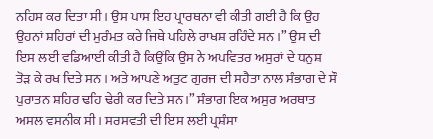ਨਹਿਸ ਕਰ ਦਿਤਾ ਸੀ। ਉਸ ਪਾਸ ਇਹ ਪ੍ਰਾਰਥਨਾ ਵੀ ਕੀਤੀ ਗਈ ਹੈ ਕਿ ਉਹ ਉਹਨਾਂ ਸ਼ਹਿਰਾਂ ਦੀ ਮੁਰੰਮਤ ਕਰੇ ਜਿਥੇ ਪਹਿਲੇ ਰਾਖਸ਼ ਰਹਿੰਦੇ ਸਨ ।” ਉਸ ਦੀ ਇਸ ਲਈ ਵਡਿਆਈ ਕੀਤੀ ਹੈ ਕਿਉਂਕਿ ਉਸ ਨੇ ਅਪਵਿਤਰ ਅਸੁਰਾਂ ਦੇ ਧਨੁਸ਼ ਤੋੜ ਕੇ ਰਖ ਦਿਤੇ ਸਨ । ਅਤੇ ਆਪਣੇ ਅਤੁਟ ਗੁਰਜ ਦੀ ਸਹੈਤਾ ਨਾਲ ਸੰਭਾਗ ਦੇ ਸੌ ਪੁਰਾਤਨ ਸ਼ਹਿਰ ਢਹਿ ਢੇਰੀ ਕਰ ਦਿਤੇ ਸਨ।” ਸੰਭਾਗ ਇਕ ਅਸੁਰ ਅਰਥਾਤ ਅਸਲ ਵਸਨੀਕ ਸੀ। ਸਰਸਵਤੀ ਦੀ ਇਸ ਲਈ ਪ੍ਰਸ਼ੰਸਾ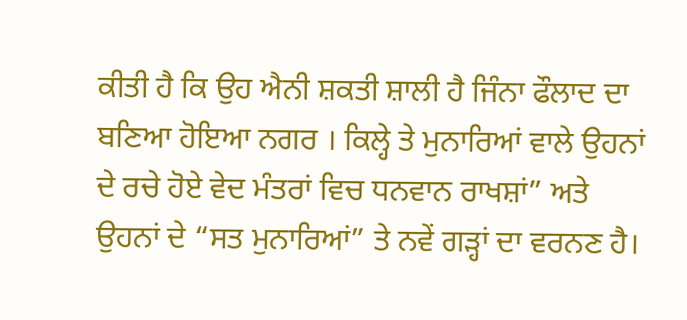ਕੀਤੀ ਹੈ ਕਿ ਉਹ ਐਨੀ ਸ਼ਕਤੀ ਸ਼ਾਲੀ ਹੈ ਜਿੰਨਾ ਫੌਲਾਦ ਦਾ ਬਣਿਆ ਹੋਇਆ ਨਗਰ । ਕਿਲ੍ਹੇ ਤੇ ਮੁਨਾਰਿਆਂ ਵਾਲੇ ਉਹਨਾਂ ਦੇ ਰਚੇ ਹੋਏ ਵੇਦ ਮੰਤਰਾਂ ਵਿਚ ਧਨਵਾਨ ਰਾਖਸ਼ਾਂ” ਅਤੇ ਉਹਨਾਂ ਦੇ “ਸਤ ਮੁਨਾਰਿਆਂ” ਤੇ ਨਵੇਂ ਗੜ੍ਹਾਂ ਦਾ ਵਰਨਣ ਹੈ।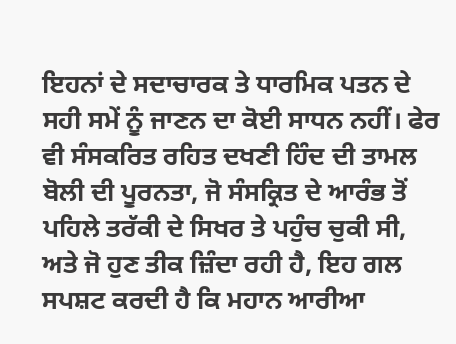ਇਹਨਾਂ ਦੇ ਸਦਾਚਾਰਕ ਤੇ ਧਾਰਮਿਕ ਪਤਨ ਦੇ ਸਹੀ ਸਮੇਂ ਨੂੰ ਜਾਣਨ ਦਾ ਕੋਈ ਸਾਧਨ ਨਹੀਂ। ਫੇਰ ਵੀ ਸੰਸਕਰਿਤ ਰਹਿਤ ਦਖਣੀ ਹਿੰਦ ਦੀ ਤਾਮਲ ਬੋਲੀ ਦੀ ਪੂਰਨਤਾ, ਜੋ ਸੰਸਕ੍ਰਿਤ ਦੇ ਆਰੰਭ ਤੋਂ ਪਹਿਲੇ ਤਰੱਕੀ ਦੇ ਸਿਖਰ ਤੇ ਪਹੁੰਚ ਚੁਕੀ ਸੀ, ਅਤੇ ਜੋ ਹੁਣ ਤੀਕ ਜ਼ਿੰਦਾ ਰਹੀ ਹੈ, ਇਹ ਗਲ ਸਪਸ਼ਟ ਕਰਦੀ ਹੈ ਕਿ ਮਹਾਨ ਆਰੀਆ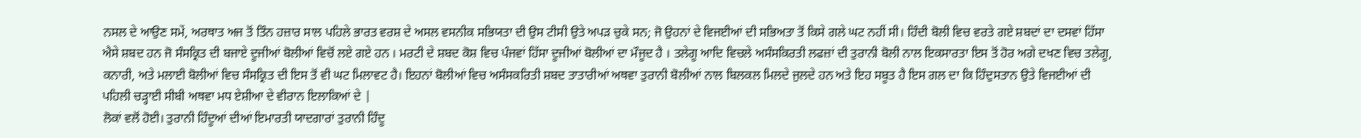ਨਸਲ ਦੇ ਆਉਣ ਸਮੇਂ, ਅਰਥਾਤ ਅਜ ਤੋਂ ਤਿੰਨ ਹਜ਼ਾਰ ਸਾਲ ਪਹਿਲੇ ਭਾਰਤ ਵਰਸ਼ ਦੇ ਅਸਲ ਵਸਨੀਕ ਸਭਿਯਤਾ ਦੀ ਉਸ ਟੀਸੀ ਉਤੇ ਅਪੜ ਚੁਕੇ ਸਨ; ਜੋ ਉਹਨਾਂ ਦੇ ਵਿਜਈਆਂ ਦੀ ਸਭਿਅਤਾ ਤੋਂ ਕਿਸੇ ਗਲੇ ਘਟ ਨਹੀਂ ਸੀ। ਹਿੰਦੀ ਬੋਲੀ ਵਿਚ ਵਰਤੇ ਗਏ ਸ਼ਬਦਾਂ ਦਾ ਦਸਵਾਂ ਹਿੱਸਾ ਐਸੇ ਸ਼ਬਦ ਹਨ ਜੋ ਸੰਸਕ੍ਰਿਤ ਦੀ ਬਜਾਏ ਦੂਜੀਆਂ ਬੋਲੀਆਂ ਵਿਚੋਂ ਲਏ ਗਏ ਹਨ । ਮਰਟੀ ਦੇ ਸ਼ਬਦ ਕੋਸ਼ ਵਿਚ ਪੰਜਵਾਂ ਹਿੱਸਾ ਦੂਜੀਆਂ ਬੋਲੀਆਂ ਦਾ ਮੌਜੂਦ ਹੈ । ਤਲੇਗੂ ਆਦਿ ਵਿਚਲੇ ਅਸੰਸਕਿਰਤੀ ਲਫਜ਼ਾਂ ਦੀ ਤੁਰਾਨੀ ਬੋਲੀ ਨਾਲ ਇਕਸਾਰਤਾ ਇਸ ਤੋਂ ਹੋਰ ਅਗੇ ਦਖਣ ਵਿਚ ਤਲੇਗੂ, ਕਨਾਰੀ, ਅਤੇ ਮਲਾਈ ਬੋਲੀਆਂ ਵਿਚ ਸੰਸਕ੍ਰਿਤ ਦੀ ਇਸ ਤੋਂ ਵੀ ਘਟ ਮਿਲਾਵਟ ਹੈ। ਇਹਨਾਂ ਬੋਲੀਆਂ ਵਿਚ ਅਸੰਸਕਰਿਤੀ ਸ਼ਬਦ ਤਾਤਾਰੀਆਂ ਅਥਵਾ ਤੁਰਾਨੀ ਬੋਲੀਆਂ ਨਾਲ ਬਿਲਕਲ ਮਿਲਦੇ ਜੁਲਦੇ ਹਨ ਅਤੇ ਇਹ ਸਬੂਤ ਹੈ ਇਸ ਗਲ ਦਾ ਕਿ ਹਿੰਦੁਸਤਾਨ ਉਤੇ ਵਿਜਈਆਂ ਦੀ ਪਹਿਲੀ ਚੜ੍ਹਾਈ ਸੀਬੀ ਅਥਵਾ ਮਧ ਏਸ਼ੀਆ ਦੇ ਵੀਰਾਨ ਇਲਾਕਿਆਂ ਦੇ |
ਲੋਕਾਂ ਵਲੋਂ ਹੋਈ। ਤੁਰਾਨੀ ਹਿੰਦੂਆਂ ਦੀਆਂ ਇਮਾਰਤੀ ਯਾਦਗਾਰਾਂ ਤੁਰਾਨੀ ਹਿੰਦੂ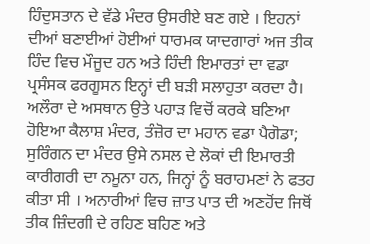ਹਿੰਦੁਸਤਾਨ ਦੇ ਵੱਡੇ ਮੰਦਰ ਉਸਰੀਏ ਬਣ ਗਏ । ਇਹਨਾਂ ਦੀਆਂ ਬਣਾਈਆਂ ਹੋਈਆਂ ਧਾਰਮਕ ਯਾਦਗਾਰਾਂ ਅਜ ਤੀਕ ਹਿੰਦ ਵਿਚ ਮੌਜੂਦ ਹਨ ਅਤੇ ਹਿੰਦੀ ਇਮਾਰਤਾਂ ਦਾ ਵਡਾ ਪ੍ਰਸੰਸਕ ਫਰਗੂਸਨ ਇਨ੍ਹਾਂ ਦੀ ਬੜੀ ਸਲਾਹੁਤਾ ਕਰਦਾ ਹੈ। ਅਲੌਰਾ ਦੇ ਅਸਥਾਨ ਉਤੇ ਪਹਾੜ ਵਿਚੋਂ ਕਰਕੇ ਬਣਿਆ ਹੋਇਆ ਕੈਲਾਸ਼ ਮੰਦਰ, ਤੰਜ਼ੋਰ ਦਾ ਮਹਾਨ ਵਡਾ ਪੈਗੋਡਾ; ਸੁਰਿੰਗਨ ਦਾ ਮੰਦਰ ਉਸੇ ਨਸਲ ਦੇ ਲੋਕਾਂ ਦੀ ਇਮਾਰਤੀ ਕਾਰੀਗਰੀ ਦਾ ਨਮੂਨਾ ਹਨ, ਜਿਨ੍ਹਾਂ ਨੂੰ ਬਰਾਹਮਣਾਂ ਨੇ ਫਤਹ ਕੀਤਾ ਸੀ । ਅਨਾਰੀਆਂ ਵਿਚ ਜ਼ਾਤ ਪਾਤ ਦੀ ਅਣਹੋਂਦ ਜਿਥੋਂ ਤੀਕ ਜ਼ਿੰਦਗੀ ਦੇ ਰਹਿਣ ਬਹਿਣ ਅਤੇ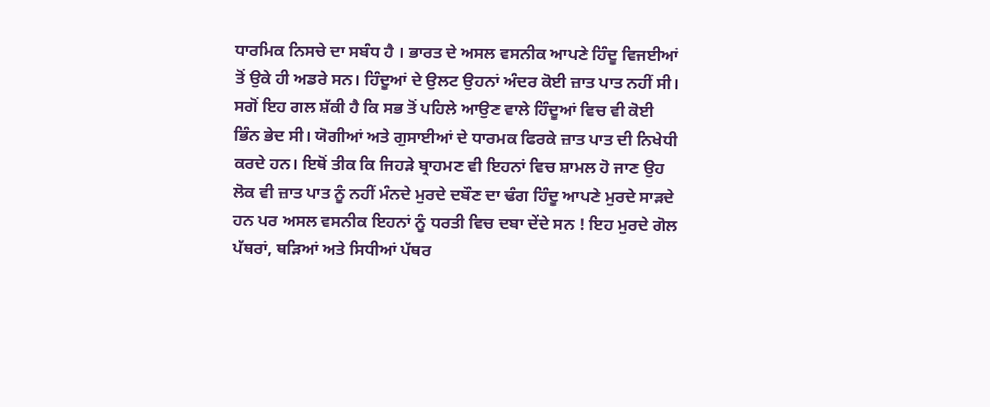ਧਾਰਮਿਕ ਨਿਸਚੇ ਦਾ ਸਬੰਧ ਹੈ । ਭਾਰਤ ਦੇ ਅਸਲ ਵਸਨੀਕ ਆਪਣੇ ਹਿੰਦੂ ਵਿਜਈਆਂ ਤੋਂ ਉਕੇ ਹੀ ਅਡਰੇ ਸਨ। ਹਿੰਦੂਆਂ ਦੇ ਉਲਟ ਉਹਨਾਂ ਅੰਦਰ ਕੋਈ ਜ਼ਾਤ ਪਾਤ ਨਹੀਂ ਸੀ। ਸਗੋਂ ਇਹ ਗਲ ਸ਼ੱਕੀ ਹੈ ਕਿ ਸਭ ਤੋਂ ਪਹਿਲੇ ਆਉਣ ਵਾਲੇ ਹਿੰਦੂਆਂ ਵਿਚ ਵੀ ਕੋਈ ਭਿੰਨ ਭੇਦ ਸੀ। ਯੋਗੀਆਂ ਅਤੇ ਗੁਸਾਈਆਂ ਦੇ ਧਾਰਮਕ ਫਿਰਕੇ ਜ਼ਾਤ ਪਾਤ ਦੀ ਨਿਖੇਧੀ ਕਰਦੇ ਹਨ। ਇਥੋਂ ਤੀਕ ਕਿ ਜਿਹੜੇ ਬ੍ਰਾਹਮਣ ਵੀ ਇਹਨਾਂ ਵਿਚ ਸ਼ਾਮਲ ਹੋ ਜਾਣ ਉਹ ਲੋਕ ਵੀ ਜ਼ਾਤ ਪਾਤ ਨੂੰ ਨਹੀਂ ਮੰਨਦੇ ਮੁਰਦੇ ਦਬੌਣ ਦਾ ਢੰਗ ਹਿੰਦੂ ਆਪਣੇ ਮੁਰਦੇ ਸਾੜਦੇ ਹਨ ਪਰ ਅਸਲ ਵਸਨੀਕ ਇਹਨਾਂ ਨੂੰ ਧਰਤੀ ਵਿਚ ਦਬਾ ਦੇਂਦੇ ਸਨ ! ਇਹ ਮੁਰਦੇ ਗੋਲ ਪੱਥਰਾਂ, ਥੜਿਆਂ ਅਤੇ ਸਿਧੀਆਂ ਪੱਥਰ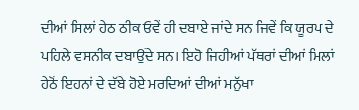ਦੀਆਂ ਸਿਲਾਂ ਹੇਠ ਠੀਕ ਓਵੇਂ ਹੀ ਦਬਾਏ ਜਾਂਦੇ ਸਨ ਜਿਵੇਂ ਕਿ ਯੂਰਪ ਦੇ ਪਹਿਲੇ ਵਸਨੀਕ ਦਬਾਉਂਦੇ ਸਨ। ਇਹੋ ਜਿਹੀਆਂ ਪੱਥਰਾਂ ਦੀਆਂ ਮਿਲਾਂ ਹੇਠੋਂ ਇਹਨਾਂ ਦੇ ਦੱਬੇ ਹੋਏ ਮਰਦਿਆਂ ਦੀਆਂ ਮਨੁੱਖਾ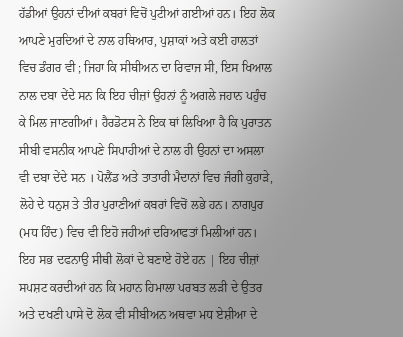ਹੱਡੀਆਂ ਉਹਨਾਂ ਦੀਆਂ ਕਬਰਾਂ ਵਿਚੋਂ ਪੁਟੀਆਂ ਗਈਆਂ ਹਨ। ਇਹ ਲੋਕ ਆਪਣੇ ਮੁਰਦਿਆਂ ਦੇ ਨਾਲ ਹਥਿਆਰ, ਪੁਸ਼ਾਕਾਂ ਅਤੇ ਕਈ ਹਾਲਤਾਂ ਵਿਚ ਡੰਗਰ ਵੀ ; ਜਿਹਾ ਕਿ ਸੀਥੀਅਨ ਦਾ ਰਿਵਾਜ ਸੀ, ਇਸ ਖਿਆਲ ਨਾਲ ਦਬਾ ਦੇਂਦੇ ਸਨ ਕਿ ਇਹ ਚੀਜ਼ਾਂ ਉਹਨਾਂ ਨੂੰ ਅਗਲੇ ਜਹਾਨ ਪਹੁੰਚ ਕੇ ਮਿਲ ਜਾਣਗੀਆਂ। ਹੈਰਡੋਟਸ ਨੇ ਇਕ ਥਾਂ ਲਿਖਿਆ ਹੈ ਕਿ ਪੁਰਾਤਨ ਸੀਬੀ ਵਸਨੀਕ ਆਪਣੇ ਸਿਪਾਹੀਆਂ ਦੇ ਨਾਲ ਹੀ ਉਹਨਾਂ ਦਾ ਅਸਲਾ ਵੀ ਦਬਾ ਦੇਂਦੇ ਸਨ । ਪੋਲੈਂਡ ਅਤੇ ਤਾਤਾਰੀ ਮੈਦਾਨਾਂ ਵਿਚ ਜੰਗੀ ਕੁਹਾੜੇ, ਲੋਹੇ ਦੇ ਧਨੁਸ਼ ਤੇ ਤੀਰ ਪੁਰਾਣੀਆਂ ਕਬਰਾਂ ਵਿਚੋਂ ਲਭੇ ਹਨ। ਨਾਗਪੁਰ (ਮਧ ਹਿੰਦ) ਵਿਚ ਵੀ ਇਹੋ ਜਹੀਆਂ ਦਰਿਆਫਤਾਂ ਮਿਲੀਆਂ ਹਨ। ਇਹ ਸਭ ਦਫਨਾਉ ਸੀਥੀ ਲੋਕਾਂ ਦੇ ਬਣਾਏ ਹੋਏ ਹਨ | ਇਹ ਚੀਜ਼ਾਂ ਸਪਸ਼ਟ ਕਰਦੀਆਂ ਹਨ ਕਿ ਮਹਾਨ ਹਿਮਾਲਾ ਪਰਬਤ ਲੜੀ ਦੇ ਉਤਰ ਅਤੇ ਦਖਣੀ ਪਾਸੇ ਦੋ ਲੋਕ ਵੀ ਸੀਬੀਅਨ ਅਥਵਾ ਮਧ ਏਸ਼ੀਆ ਦੇ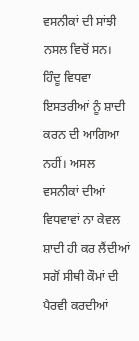ਵਸਨੀਕਾਂ ਦੀ ਸਾਂਝੀ ਨਸਲ ਵਿਚੋਂ ਸਨ। ਹਿੰਦੂ ਵਿਧਵਾ ਇਸਤਰੀਆਂ ਨੂੰ ਸ਼ਾਦੀ ਕਰਨ ਦੀ ਆਗਿਆ ਨਹੀਂ। ਅਸਲ ਵਸਨੀਕਾਂ ਦੀਆਂ ਵਿਧਵਾਵਾਂ ਨਾ ਕੇਵਲ ਸ਼ਾਦੀ ਹੀ ਕਰ ਲੈਂਦੀਆਂ ਸਗੋਂ ਸੀਥੀ ਕੌਮਾਂ ਦੀ ਪੈਰਵੀ ਕਰਦੀਆਂ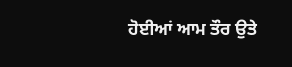ਹੋਈਆਂ ਆਮ ਤੌਰ ਉਤੇ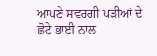ਆਪਣੇ ਸਵਰਗੀ ਪੜੀਆਂ ਦੇ ਛੋਟੇ ਭਾਈ ਨਾਲ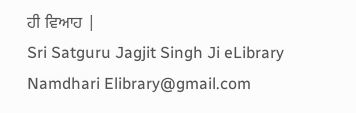ਹੀ ਵਿਆਹ |
Sri Satguru Jagjit Singh Ji eLibrary Namdhari Elibrary@gmail.com